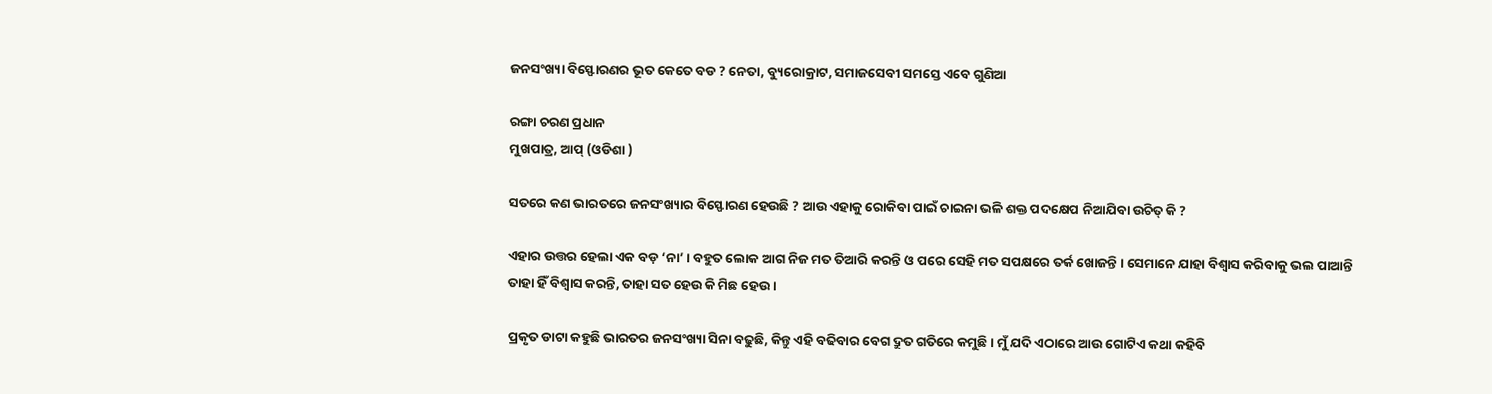ଜନସଂଖ୍ୟା ବିସ୍ଫୋରଣର ଭୂତ କେତେ ବଡ ? ନେତା, ବ୍ୟୁରୋକ୍ରାଟ, ସମାଜସେବୀ ସମସ୍ତେ ଏବେ ଗୁଣିଆ

ରଙ୍ଗା ଚରଣ ପ୍ରଧାନ
ମୁଖପାତ୍ର, ଆପ୍ (ଓଡିଶା )

ସତରେ କଣ ଭାରତରେ ଜନସଂଖ୍ୟାର ବିସ୍ଫୋରଣ ହେଉଛି ? ଆଉ ଏହାକୁ ରୋକିବା ପାଇଁ ଚାଇନା ଭଳି ଶକ୍ତ ପଦକ୍ଷେପ ନିଆଯିବା ଉଚିତ୍ କି ?

ଏହାର ଉତ୍ତର ହେଲା ଏକ ବଡ଼ ‘ନା’ । ବହୁତ ଲୋକ ଆଗ ନିଜ ମତ ତିଆରି କରନ୍ତି ଓ ପରେ ସେହି ମତ ସପକ୍ଷରେ ତର୍କ ଖୋଜନ୍ତି । ସେମାନେ ଯାହା ବିଶ୍ବାସ କରିବାକୁ ଭଲ ପାଆନ୍ତି ତାହା ହିଁ ବିଶ୍ଵାସ କରନ୍ତି, ତାହା ସତ ହେଉ କି ମିଛ ହେଉ ।

ପ୍ରକୃତ ଡାଟା କହୁଛି ଭାରତର ଜନସଂଖ୍ୟା ସିନା ବଢୁଛି, କିନ୍ତୁ ଏହି ବଢିବାର ବେଗ ଦ୍ରୁତ ଗତିରେ କମୁଛି । ମୁଁ ଯଦି ଏଠାରେ ଆଉ ଗୋଟିଏ କଥା କହିବି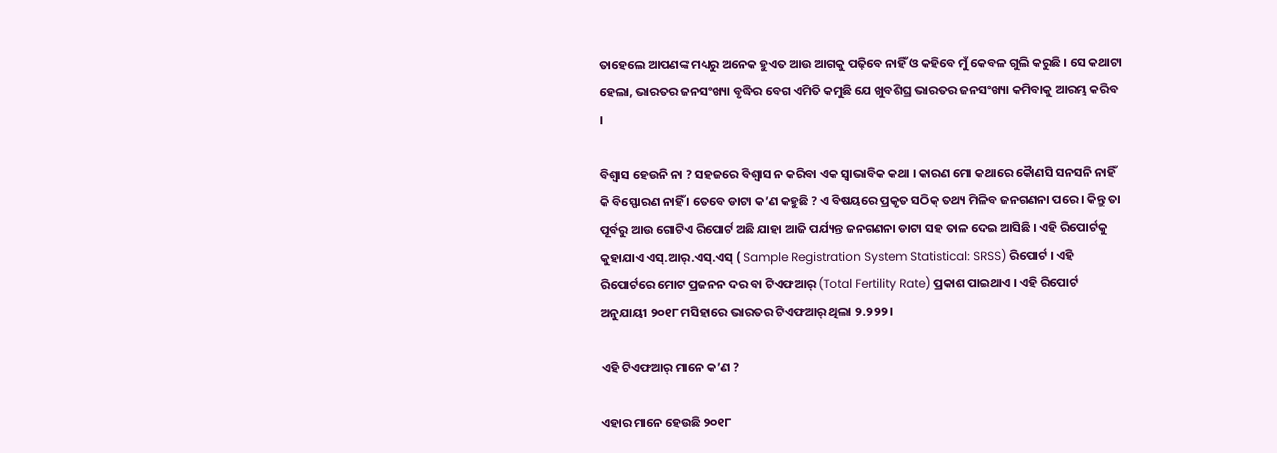ତାହେଲେ ଆପଣଙ୍କ ମଧ୍ୟରୁ ଅନେକ ହୁଏତ ଆଉ ଆଗକୁ ପଢ଼ିବେ ନାହିଁ ଓ କହିବେ ମୁଁ କେବଳ ଗୁଲି କରୁଛି । ସେ କଥାଟା ହେଲା, ଭାରତର ଜନସଂଖ୍ୟା ବୃଦ୍ଧିର ବେଗ ଏମିତି କମୁଛି ଯେ ଖୁବଶିଘ୍ର ଭାରତର ଜନସଂଖ୍ୟା କମିବାକୁ ଆରମ୍ଭ କରିବ ।

ବିଶ୍ବାସ ହେଉନି ନା ? ସହଜରେ ବିଶ୍ବାସ ନ କରିବା ଏକ ସ୍ବାଭାବିକ କଥା । କାରଣ ମୋ କଥାରେ କୈାଣସି ସନସନି ନାହିଁ କି ବିସ୍ଫୋରଣ ନାହିଁ । ତେବେ ଡାଟା କ’ଣ କହୁଛି ? ଏ ବିଷୟରେ ପ୍ରକୃତ ସଠିକ୍ ତଥ୍ୟ ମିଳିବ ଜନଗଣନା ପରେ । କିନ୍ତୁ ତା ପୂର୍ବରୁ ଆଉ ଗୋଟିଏ ରିପୋର୍ଟ ଅଛି ଯାହା ଆଜି ପର୍ଯ୍ୟନ୍ତ ଜନଗଣନା ଡାଟା ସହ ତାଳ ଦେଇ ଆସିଛି । ଏହି ରିପୋର୍ଟକୁ କୁହାଯାଏ ଏସ୍.ଆର୍.ଏସ୍.ଏସ୍ ( Sample Registration System Statistical: SRSS) ରିପୋର୍ଟ । ଏହି ରିପୋର୍ଟରେ ମୋଟ ପ୍ରଜନନ ଦର ବା ଟିଏଫଆର୍ (Total Fertility Rate) ପ୍ରକାଶ ପାଇଥାଏ ।‌ ଏହି ରିପୋର୍ଟ ଅନୁଯାୟୀ ୨୦୧୮ ମସିହାରେ ଭାରତର ଟିଏଫଆର୍ ଥିଲା ୨.୨୨୨ ।

ଏହି ଟିଏଫଆର୍ ମାନେ କ’ଣ ?

ଏହାର ମାନେ ହେଉଛି ୨୦୧୮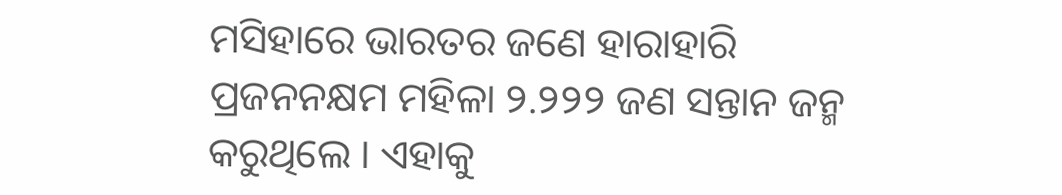ମସିହାରେ ଭାରତର ଜଣେ ହାରାହାରି ପ୍ରଜନନକ୍ଷମ ମହିଳା ୨.୨୨୨ ଜଣ ସନ୍ତାନ ଜନ୍ମ କରୁଥିଲେ । ଏହାକୁ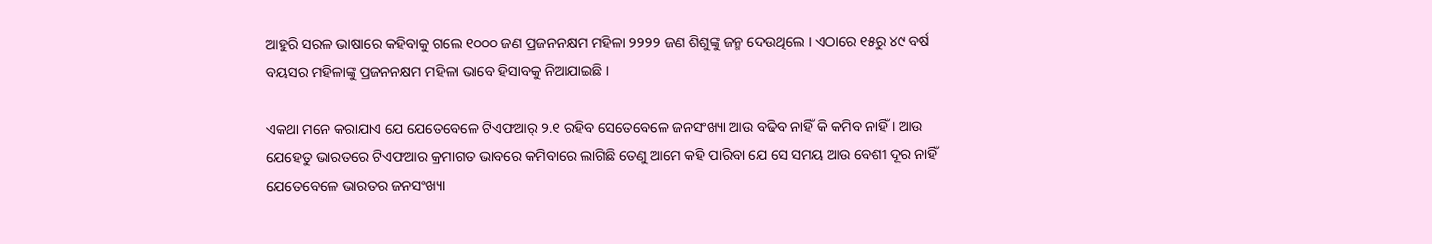ଆହୁରି ସରଳ ଭାଷାରେ କହିବାକୁ ଗଲେ ୧୦୦୦ ଜଣ ପ୍ରଜନନକ୍ଷମ ମହିଳା ୨୨୨୨ ଜଣ ଶିଶୁଙ୍କୁ ଜନ୍ମ ଦେଉଥିଲେ । ଏଠାରେ ୧୫ରୁ ୪୯ ବର୍ଷ ବୟସର ମହିଳାଙ୍କୁ ପ୍ରଜନନକ୍ଷମ ମହିଳା ଭାବେ ହିସାବକୁ ନିଆଯାଇଛି ।

ଏକଥା ମନେ କରାଯାଏ ଯେ ଯେତେବେଳେ ଟିଏଫଆର୍ ୨.୧ ରହିବ ସେତେବେଳେ ଜନସଂଖ୍ୟା ଆଉ ବଢିବ ନାହିଁ କି କମିବ ନାହିଁ । ଆଉ ଯେହେତୁ ଭାରତରେ ଟିଏଫଆର କ୍ରମାଗତ ଭାବରେ କମିବାରେ ଲାଗିଛି ତେଣୁ ଆମେ କହି ପାରିବା ଯେ ସେ ସମୟ ଆଉ ବେଶୀ ଦୂର ନାହିଁ ଯେତେବେଳେ ଭାରତର ଜନସଂଖ୍ୟା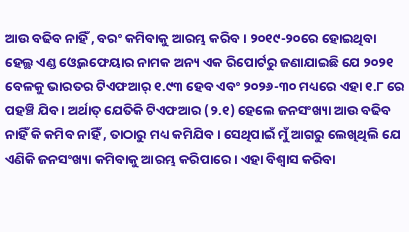ଆଉ ବଢିବ ନାହିଁ , ବରଂ କମିବାକୁ ଆରମ୍ଭ କରିବ । ୨୦୧୯-୨୦ରେ ହୋଇଥିବା ହେଲ୍ଥ ଏଣ୍ଡ ଓ୍ବେଲଫେୟାର ନାମକ ଅନ୍ୟ ଏକ ରିପୋର୍ଟରୁ ଜଣାଯାଇଛି ଯେ ୨୦୨୧ ବେଳକୁ ଭାରତର ଟିଏଫଆର୍ ୧.୯୩ ହେବ ଏବଂ ୨୦୨୬-୩୦ ମଧ୍ୟରେ ଏହା ୧.୮ ରେ ପହଞ୍ଚି ଯିବ । ଅର୍ଥାତ୍ ଯେତିକି ଟିଏଫଆର (୨.୧) ହେଲେ ଜନସଂଖ୍ୟା ଆଉ ବଢିବ ନାହିଁ କି କମିବ ନାହିଁ , ତାଠାରୁ ମଧ୍ୟ କମିଯିବ । ସେଥିପାଇଁ ମୁଁ ଆଗରୁ ଲେଖିଥିଲି ଯେ ଏଣିକି ଜନସଂଖ୍ୟା କମିବାକୁ ଆରମ୍ଭ କରିପାରେ । ଏହା ବିଶ୍ବାସ କରିବା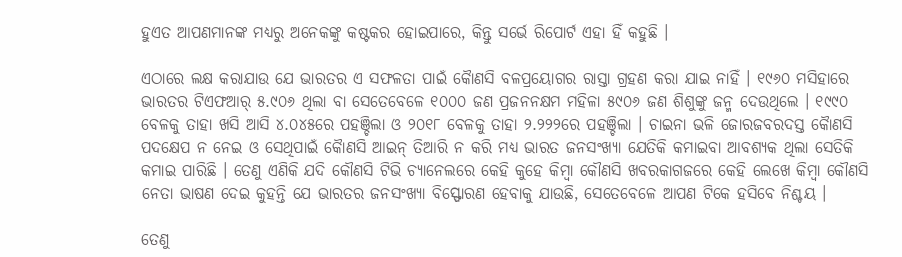ହୁଏତ ଆପଣମାନଙ୍କ ମଧ୍ୟରୁ ଅନେକଙ୍କୁ କଷ୍ଟକର ହୋଇପାରେ, କିନ୍ତୁ ସର୍ଭେ ରିପୋର୍ଟ ଏହା ହିଁ କହୁଛି ।

ଏଠାରେ ଲକ୍ଷ କରାଯାଉ ଯେ ଭାରତର ଏ ସଫଳତା ପାଇଁ କୈାଣସି ବଳପ୍ରୟୋଗର ରାସ୍ତା ଗ୍ରହଣ କରା ଯାଇ ନାହିଁ । ୧୯୬୦ ମସିହାରେ ଭାରତର ଟିଏଫଆର୍ ୫.୯୦୬ ଥିଲା ବା ସେତେବେଳେ ୧୦୦୦ ଜଣ ପ୍ରଜନନକ୍ଷମ ମହିଳା ୫୯୦୬ ଜଣ ଶିଶୁଙ୍କୁ ଜନ୍ମ ଦେଉଥିଲେ । ୧୯୯୦ ବେଳକୁ ତାହା ଖସି ଆସି ୪.୦୪୫ରେ ପହଞ୍ଚିଲା ଓ ୨୦୧୮ ବେଳକୁ ତାହା ୨.୨୨୨ରେ ପହଞ୍ଚିଲା । ଚାଇନା ଭଳି ଜୋରଜବରଦସ୍ତ କୈାଣସି ପଦକ୍ଷେପ ନ ନେଇ ଓ ସେଥିପାଇଁ କୈାଣସି ଆଇନ୍ ତିଆରି ନ କରି ମଧ୍ୟ ଭାରତ ଜନସଂଖ୍ୟା ଯେତିକି କମାଇବା ଆବଶ୍ୟକ ଥିଲା ସେତିକି କମାଇ ପାରିଛି । ତେଣୁ ଏଣିକି ଯଦି କୌଣସି ଟିଭି ଚ୍ୟାନେଲରେ କେହି କୁହେ କିମ୍ବା କୌଣସି ଖବରକାଗଜରେ କେହି ଲେଖେ କିମ୍ବା କୌଣସି ନେତା ଭାଷଣ ଦେଇ କୁହନ୍ତି ଯେ ଭାରତର ଜନସଂଖ୍ୟା ବିସ୍ଫୋରଣ ହେବାକୁ ଯାଉଛି, ସେତେବେଳେ ଆପଣ ଟିକେ ହସିବେ ନିଶ୍ଚୟ ।

ତେଣୁ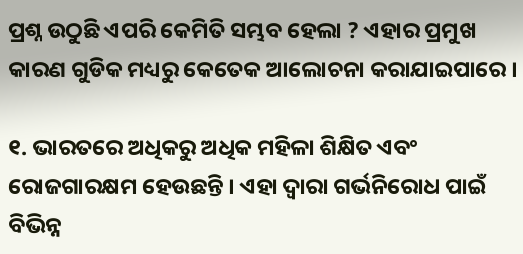ପ୍ରଶ୍ନ ଉଠୁଛି ଏପରି କେମିତି ସମ୍ଭବ ହେଲା ? ଏହାର ପ୍ରମୁଖ କାରଣ ଗୁଡିକ ମଧ୍ୟରୁ କେତେକ ଆଲୋଚନା କରାଯାଇପାରେ ।

୧. ଭାରତରେ ଅଧିକରୁ ଅଧିକ ମହିଳା ଶିକ୍ଷିତ ଏବଂ ରୋଜଗାରକ୍ଷମ ହେଉଛନ୍ତି । ଏହା ଦ୍ବାରା ଗର୍ଭନିରୋଧ ପାଇଁ ବିଭିନ୍ନ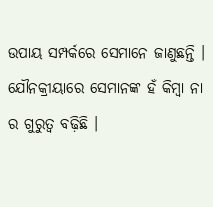ଉପାୟ ସମ୍ପର୍କରେ ସେମାନେ ଜାଣୁଛନ୍ତି । ଯୌନକ୍ରୀୟାରେ ସେମାନଙ୍କ ହଁ କିମ୍ବା ନା ର ଗୁରୁତ୍ଵ ବଢ଼ିଛି ।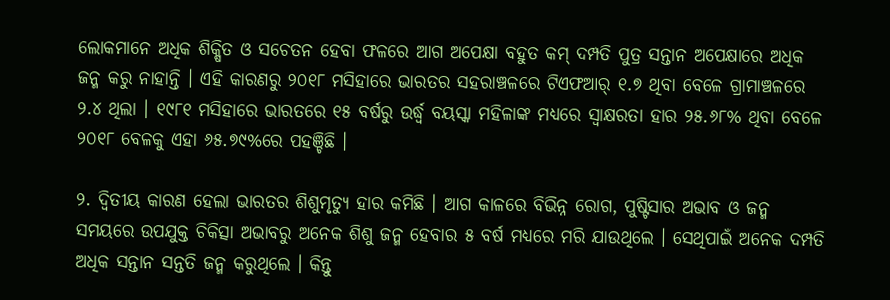ଲୋକମାନେ ଅଧିକ ଶିକ୍ଷିତ ଓ ସଚେତନ ହେବା ଫଳରେ ଆଗ ଅପେକ୍ଷା ବହୁତ କମ୍ ଦମ୍ପତି ପୁତ୍ର ସନ୍ତାନ ଅପେକ୍ଷାରେ ଅଧିକ ଜନ୍ମ କରୁ ନାହାନ୍ତି । ଏହି କାରଣରୁ ୨୦୧୮ ମସିହାରେ ଭାରତର ସହରାଞ୍ଚଳରେ ଟିଏଫଆର୍ ୧.୭ ଥିବା ବେଳେ ଗ୍ରାମାଞ୍ଚଳରେ ୨.୪ ଥିଲା । ୧୯୮୧ ମସିହାରେ ଭାରତରେ ୧୫ ବର୍ଷରୁ ଉର୍ଦ୍ଧ୍ବ ବୟସ୍କା ମହିଳାଙ୍କ ମଧ୍ୟରେ ସ୍ବାକ୍ଷରତା ହାର ୨୫.୬୮% ଥିବା ବେଳେ ୨୦୧୮ ବେଳକୁ ଏହା ୬୫.୭୯%ରେ ପହଞ୍ଚିଛି ।

୨. ଦ୍ବିତୀୟ କାରଣ ହେଲା ଭାରତର ଶିଶୁମୃତ୍ୟୁ ହାର କମିଛି । ଆଗ କାଳରେ ବିଭିନ୍ନ ରୋଗ, ପୁଷ୍ଟିସାର ଅଭାବ ଓ ଜନ୍ମ ସମୟରେ ଉପଯୁକ୍ତ ଚିକିତ୍ସା ଅଭାବରୁ ଅନେକ ଶିଶୁ ଜନ୍ମ ହେବାର ୫ ବର୍ଷ ମଧ୍ୟରେ ମରି ଯାଉଥିଲେ । ସେଥିପାଇଁ ଅନେକ ଦମ୍ପତି ଅଧିକ ସନ୍ତାନ ସନ୍ତତି ଜନ୍ମ କରୁଥିଲେ । କିନ୍ତୁ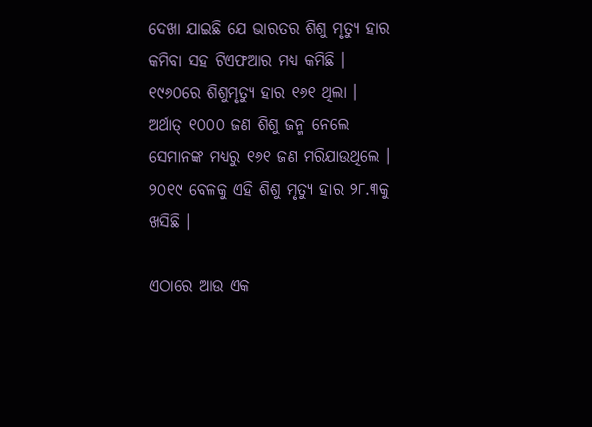ଦେଖା ଯାଇଛି ଯେ ଭାରତର ଶିଶୁ ମୃତ୍ୟୁ ହାର କମିବା ସହ ଟିଏଫଆର ମଧ୍ୟ କମିଛି । ୧୯୬୦ରେ ଶିଶୁମୃତ୍ୟୁ ହାର ୧୬୧ ଥିଲା । ଅର୍ଥାତ୍ ୧୦୦୦ ଜଣ ଶିଶୁ ଜନ୍ମ ନେଲେ ସେମାନଙ୍କ ମଧ୍ୟରୁ ୧୬୧ ଜଣ ମରିଯାଉଥିଲେ । ୨୦୧୯ ବେଳକୁ ଏହି ଶିଶୁ ମୃତ୍ୟୁ ହାର ୨୮.୩କୁ ଖସିଛି ।

ଏଠାରେ ଆଉ ଏକ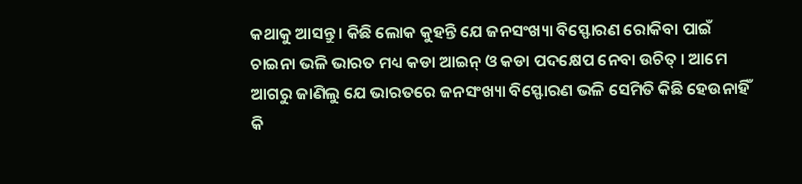କଥାକୁ ଆସନ୍ତୁ । କିଛି ଲୋକ କୁହନ୍ତି ଯେ ଜନସଂଖ୍ୟା ବିସ୍ଫୋରଣ ରୋକିବା ପାଇଁ ଚାଇନା ଭଳି ଭାରତ ମଧ୍ୟ କଡା ଆଇନ୍ ଓ କଡା ପଦକ୍ଷେପ ନେବା ଉଚିତ୍ । ଆମେ ଆଗରୁ ଜାଣିଲୁ ଯେ ଭାରତରେ ଜନସଂଖ୍ୟା ବିସ୍ଫୋରଣ ଭଳି ସେମିତି କିଛି ହେଉନାହିଁ କି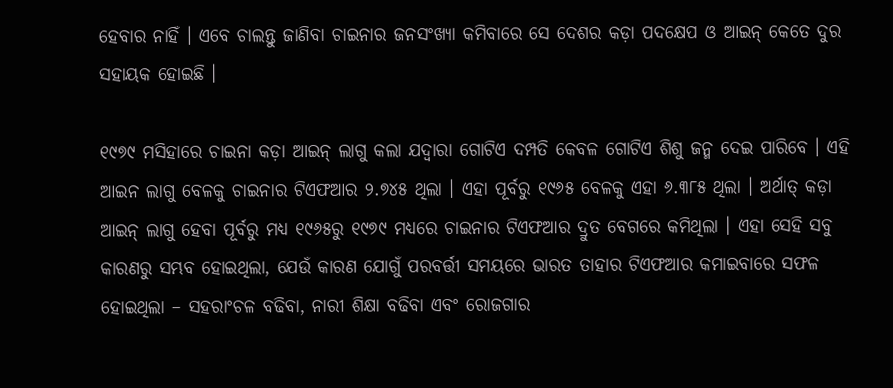ହେବାର ନାହିଁ । ଏବେ ଚାଲନ୍ତୁ ଜାଣିବା ଚାଇନାର ଜନସଂଖ୍ୟା କମିବାରେ ସେ ଦେଶର କଡ଼ା ପଦକ୍ଷେପ ଓ ଆଇନ୍ କେତେ ଦୁର ସହାୟକ ହୋଇଛି ।

୧୯୭୯ ମସିହାରେ ଚାଇନା କଡ଼ା ଆଇନ୍ ଲାଗୁ କଲା ଯଦ୍ବାରା ଗୋଟିଏ ଦମ୍ପତି କେବଳ ଗୋଟିଏ ଶିଶୁ ଜନ୍ମ ଦେଇ ପାରିବେ । ଏହି ଆଇନ ଲାଗୁ ବେଳକୁ ଚାଇନାର ଟିଏଫଆର ୨.୭୪୫ ଥିଲା । ଏହା ପୂର୍ବରୁ ୧୯୬୫ ବେଳକୁ ଏହା ୬.୩୮୫ ଥିଲା । ଅର୍ଥାତ୍ କଡ଼ା ଆଇନ୍ ଲାଗୁ ହେବା ପୂର୍ବରୁ ମଧ୍ୟ ୧୯୬୫ରୁ ୧୯୭୯ ମଧ୍ୟରେ ଚାଇନାର ଟିଏଫଆର ଦ୍ରୁତ ବେଗରେ କମିଥିଲା । ଏହା ସେହି ସବୁ କାରଣରୁ ସମ୍ଭବ ହୋଇଥିଲା, ଯେଉଁ କାରଣ ଯୋଗୁଁ ପରବର୍ତ୍ତୀ ସମୟରେ ଭାରତ ତାହାର ଟିଏଫଆର କମାଇବାରେ ସଫଳ ହୋଇଥିଲା – ସହରାଂଚଳ ବଢିବା, ନାରୀ ଶିକ୍ଷା ବଢିବା ଏବଂ ରୋଜଗାର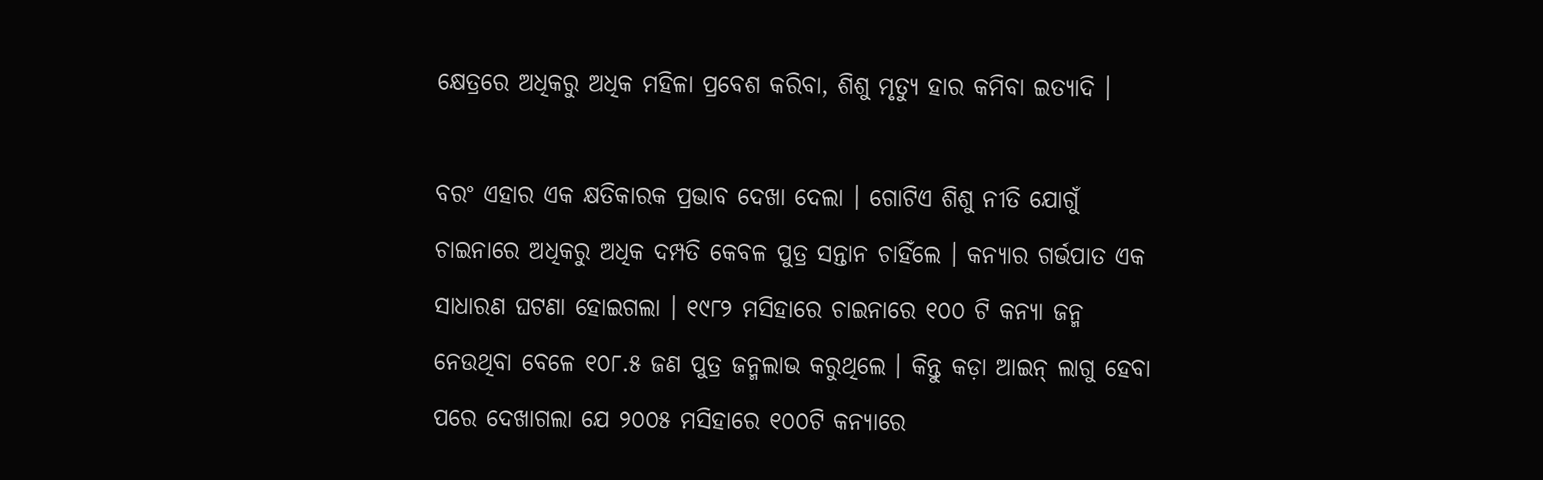କ୍ଷେତ୍ରରେ ଅଧିକରୁ ଅଧିକ ମହିଳା ପ୍ରବେଶ କରିବା, ଶିଶୁ ମୃତ୍ୟୁ ହାର କମିବା ଇତ୍ୟାଦି ।

ବରଂ ଏହାର ଏକ କ୍ଷତିକାରକ ପ୍ରଭାବ ଦେଖା ଦେଲା । ଗୋଟିଏ ଶିଶୁ ନୀତି ଯୋଗୁଁ ଚାଇନାରେ ଅଧିକରୁ ଅଧିକ ଦମ୍ପତି କେବଳ ପୁତ୍ର ସନ୍ତାନ ଚାହିଁଲେ । କନ୍ୟାର ଗର୍ଭପାତ ଏକ ସାଧାରଣ ଘଟଣା ହୋଇଗଲା । ୧୯୮୨ ମସିହାରେ ଚାଇନାରେ ୧୦୦ ଟି କନ୍ୟା ଜନ୍ମ ନେଉଥିବା ବେଳେ ୧୦୮.୫ ଜଣ ପୁତ୍ର ଜନ୍ମଲାଭ କରୁଥିଲେ । କିନ୍ତୁ କଡ଼ା ଆଇନ୍ ଲାଗୁ ହେବା ପରେ ଦେଖାଗଲା ଯେ ୨୦୦୫ ମସିହାରେ ୧୦୦ଟି କନ୍ୟାରେ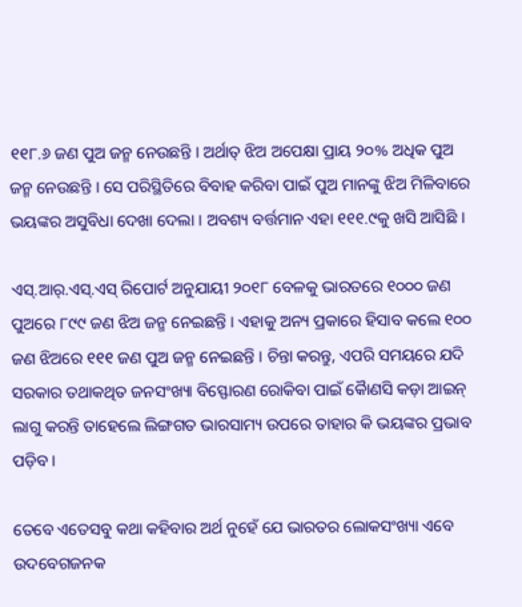୧୧୮.୬ ଜଣ ପୁଅ ଜନ୍ମ ନେଉଛନ୍ତି । ଅର୍ଥାତ୍ ଝିଅ ଅପେକ୍ଷା ପ୍ରାୟ ୨୦% ଅଧିକ ପୁଅ ଜନ୍ମ ନେଉଛନ୍ତି । ସେ ପରିସ୍ଥିତିରେ ବିବାହ କରିବା ପାଇଁ ପୁଅ ମାନଙ୍କୁ ଝିଅ ମିଳିବାରେ ଭୟଙ୍କର ଅସୁବିଧା ଦେଖା ଦେଲା । ଅବଶ୍ୟ ବର୍ତ୍ତମାନ ଏହା ୧୧୧.୯କୁ ଖସି ଆସିଛି ।

ଏସ୍.ଆର୍.ଏସ୍.ଏସ୍ ରିପୋର୍ଟ ଅନୁଯାୟୀ ୨୦୧୮ ବେଳକୁ ଭାରତରେ ୧୦୦୦ ଜଣ ପୁଅରେ ୮୯୯ ଜଣ ଝିଅ ଜନ୍ମ ନେଇଛନ୍ତି । ଏହାକୁ ଅନ୍ୟ ପ୍ରକାରେ ହିସାବ କଲେ ୧୦୦ ଜଣ ଝିଅରେ ୧୧୧ ଜଣ ପୁଅ ଜନ୍ମ ନେଇଛନ୍ତି । ଚିନ୍ତା କରନ୍ତୁ, ଏପରି ସମୟରେ ଯଦି ସରକାର ତଥାକଥିତ ଜନସଂଖ୍ୟା ବିସ୍ଫୋରଣ ରୋକିବା ପାଇଁ କୈାଣସି କଡ଼ା ଆଇନ୍ ଲାଗୁ କରନ୍ତି ତାହେଲେ ଲିଙ୍ଗଗତ ଭାରସାମ୍ୟ ଉପରେ ତାହାର କି ଭୟଙ୍କର ପ୍ରଭାବ ପଡ଼ିବ ।

ତେବେ ଏତେସବୁ କଥା କହିବାର ଅର୍ଥ ନୁହେଁ ଯେ ଭାରତର ଲୋକସଂଖ୍ୟା ଏବେ ଉଦବେଗଜନକ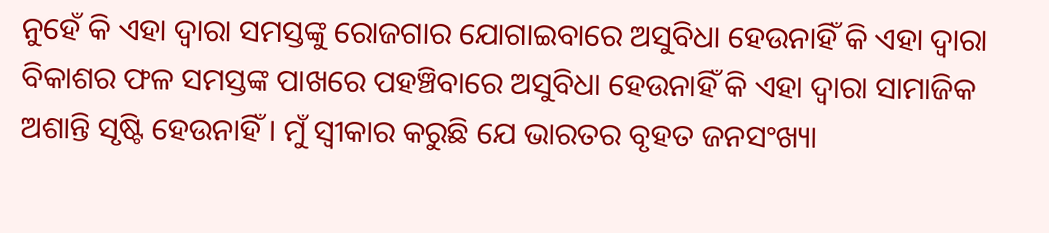ନୁହେଁ କି ଏହା ଦ୍ବାରା ସମସ୍ତଙ୍କୁ ରୋଜଗାର ଯୋଗାଇବାରେ ଅସୁବିଧା ହେଉନାହିଁ କି ଏହା ଦ୍ବାରା ବିକାଶର ଫଳ ସମସ୍ତଙ୍କ ପାଖରେ ପହଞ୍ଚିବାରେ ଅସୁବିଧା ହେଉନାହିଁ କି ଏହା ଦ୍ବାରା ସାମାଜିକ ଅଶାନ୍ତି ସୃଷ୍ଟି ହେଉନାହିଁ । ମୁଁ ସ୍ବୀକାର କରୁଛି ଯେ ଭାରତର ବୃହତ ଜନସଂଖ୍ୟା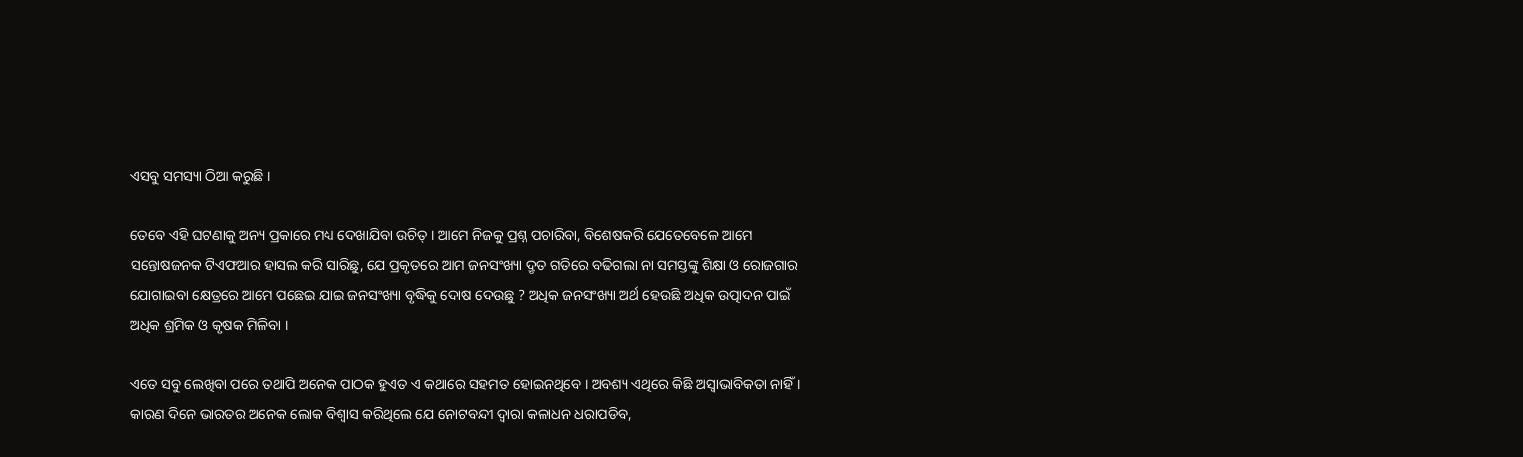ଏସବୁ ସମସ୍ୟା ଠିଆ କରୁଛି ।

ତେବେ ଏହି ଘଟଣାକୁ ଅନ୍ୟ ପ୍ରକାରେ ମଧ୍ୟ ଦେଖାଯିବା ଉଚିତ୍ । ଆମେ ନିଜକୁ ପ୍ରଶ୍ନ ପଚାରିବା, ବିଶେଷକରି ଯେତେବେଳେ ଆମେ ସନ୍ତୋଷଜନକ ଟିଏଫଆର ହାସଲ କରି ସାରିଛୁ, ଯେ ପ୍ରକୃତରେ ଆମ ଜନସଂଖ୍ୟା ଦ୍ରୃତ ଗତିରେ ବଢିଗଲା ନା ସମସ୍ତଙ୍କୁ ଶିକ୍ଷା ଓ ରୋଜଗାର ଯୋଗାଇବା କ୍ଷେତ୍ରରେ ଆମେ ପଛେଇ ଯାଇ ଜନସଂଖ୍ୟା ବୃଦ୍ଧିକୁ ଦୋଷ ଦେଉଛୁ ? ଅଧିକ ଜନସଂଖ୍ୟା ଅର୍ଥ ହେଉଛି ଅଧିକ ଉତ୍ପାଦନ ପାଇଁ ଅଧିକ ଶ୍ରମିକ ଓ କୃଷକ ମିଳିବା ।

ଏତେ ସବୁ ଲେଖିବା ପରେ ତଥାପି ଅନେକ ପାଠକ ହୁଏତ ଏ କଥାରେ ସହମତ ହୋଇନଥିବେ । ଅବଶ୍ୟ ଏଥିରେ କିଛି ଅସ୍ବାଭାବିକତା ନାହିଁ । କାରଣ ଦିନେ ଭାରତର ଅନେକ ଲୋକ ବିଶ୍ୱାସ କରିଥିଲେ ଯେ ନୋଟବନ୍ଦୀ ଦ୍ବାରା କଳାଧନ ଧରାପଡିବ,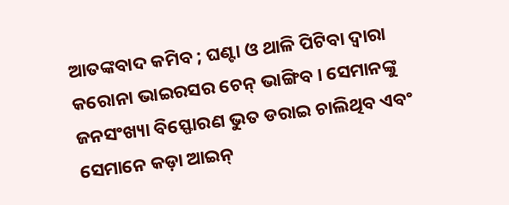ଆତଙ୍କବାଦ କମିବ ; ଘଣ୍ଟା ଓ ଥାଳି ପିଟିବା ଦ୍ଵାରା କରୋନା ଭାଇରସର ଚେନ୍ ଭାଙ୍ଗିବ । ସେମାନଙ୍କୁ ଜନସଂଖ୍ୟା ବିସ୍ଫୋରଣ ଭୁତ ଡରାଇ ଚାଲିଥିବ ଏବଂ ସେମାନେ କଡ଼ା ଆଇନ୍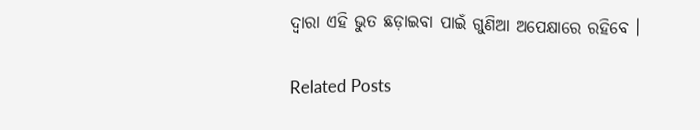ଦ୍ବାରା ଏହି ଭୁତ ଛଡ଼ାଇବା ପାଇଁ ଗୁଣିଆ ଅପେକ୍ଷାରେ ରହିବେ ।

Related Posts